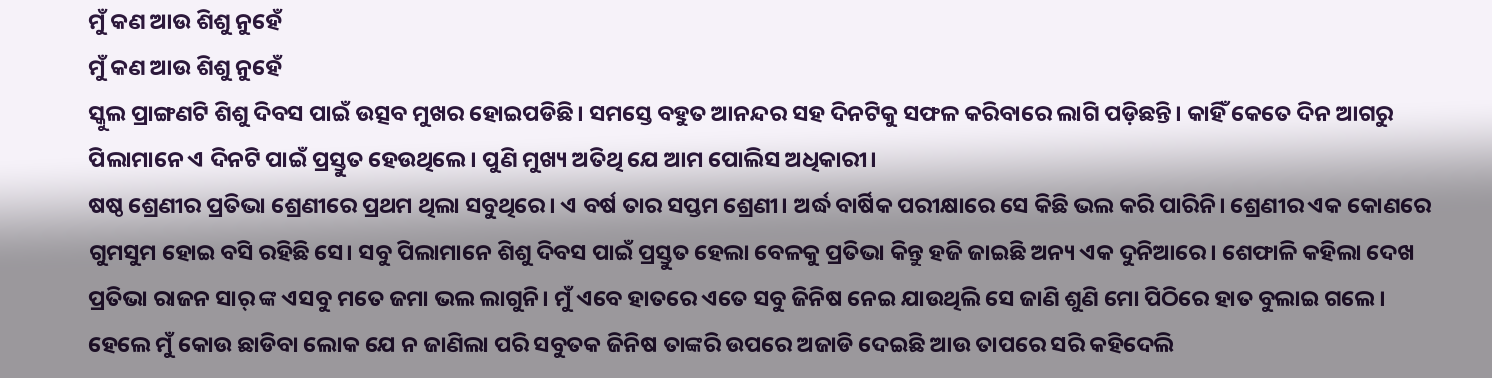ମୁଁ କଣ ଆଉ ଶିଶୁ ନୁହେଁ
ମୁଁ କଣ ଆଉ ଶିଶୁ ନୁହେଁ
ସ୍କୁଲ ପ୍ରାଙ୍ଗଣଟି ଶିଶୁ ଦିବସ ପାଇଁ ଉତ୍ସବ ମୁଖର ହୋଇପଡିଛି। ସମସ୍ତେ ବହୁତ ଆନନ୍ଦର ସହ ଦିନଟିକୁ ସଫଳ କରିବାରେ ଲାଗି ପଡ଼ିଛନ୍ତି। କାହିଁ କେତେ ଦିନ ଆଗରୁ ପିଲାମାନେ ଏ ଦିନଟି ପାଇଁ ପ୍ରସ୍ତୁତ ହେଉଥିଲେ। ପୁଣି ମୁଖ୍ୟ ଅତିଥି ଯେ ଆମ ପୋଲିସ ଅଧିକାରୀ।
ଷଷ୍ଠ ଶ୍ରେଣୀର ପ୍ରତିଭା ଶ୍ରେଣୀରେ ପ୍ରଥମ ଥିଲା ସବୁଥିରେ। ଏ ବର୍ଷ ତାର ସପ୍ତମ ଶ୍ରେଣୀ। ଅର୍ଦ୍ଧ ବାର୍ଷିକ ପରୀକ୍ଷାରେ ସେ କିଛି ଭଲ କରି ପାରିନି। ଶ୍ରେଣୀର ଏକ କୋଣରେ ଗୁମସୁମ ହୋଇ ବସି ରହିଛି ସେ। ସବୁ ପିଲାମାନେ ଶିଶୁ ଦିବସ ପାଇଁ ପ୍ରସ୍ତୁତ ହେଲା ବେଳକୁ ପ୍ରତିଭା କିନ୍ତୁ ହଜି ଜାଇଛି ଅନ୍ୟ ଏକ ଦୁନିଆରେ। ଶେଫାଳି କହିଲା ଦେଖ ପ୍ରତିଭା ରାଜନ ସାର୍ ଙ୍କ ଏସବୁ ମତେ ଜମା ଭଲ ଲାଗୁନି। ମୁଁ ଏବେ ହାତରେ ଏତେ ସବୁ ଜିନିଷ ନେଇ ଯାଉଥିଲି ସେ ଜାଣି ଶୁଣି ମୋ ପିଠିରେ ହାତ ବୁଲାଇ ଗଲେ। ହେଲେ ମୁଁ କୋଉ ଛାଡିବା ଲୋକ ଯେ ନ ଜାଣିଲା ପରି ସବୁତକ ଜିନିଷ ତାଙ୍କରି ଉପରେ ଅଜାଡି ଦେଇଛି ଆଉ ତାପରେ ସରି କହିଦେଲି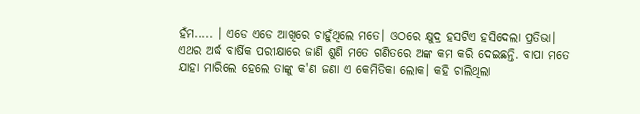ହଁମ..... । ଏଡେ ଏଡେ ଆଖିରେ ଚାହୁଁଥିଲେ ମତେ। ଓଠରେ କ୍ଷୁଦ୍ର ହସଟିଏ ହସିଦେଲା ପ୍ରତିଭା।
ଏଥର ଅର୍ଦ୍ଧ ବାର୍ଷିକ ପରୀକ୍ଷାରେ ଜାଣି ଶୁଣି ମତେ ଗଣିତରେ ଅଙ୍କ କମ କରି ଦେଇଛନ୍ତି. ବାପା ମତେ ଯାହା ମାରିଲେ ହେଲେ ତାଙ୍କୁ କ'ଣ ଜଣା ଏ କେମିତିକା ଲୋକ। କହି ଚାଲିଥିଲା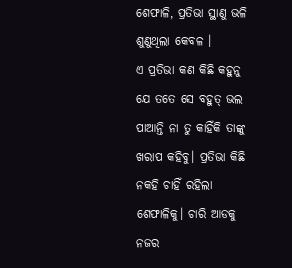ଶେଫାଳି, ପ୍ରତିଭା ସ୍ଥାଣୁ ଭଳି ଶୁଣୁଥିଲା କେବଳ ।
ଏ ପ୍ରତିଭା କଣ କିଛି କହୁନୁ ଯେ ତତେ ସେ ବହୁତ୍ ଭଲ ପାଆନ୍ତି ନା ତୁ କାହିଁକି ତାଙ୍କୁ ଖରାପ କହିବୁ। ପ୍ରତିଭା କିଛି ନକହି ଚାହିଁ ରହିଲା ଶେଫାଳିକୁ। ଚାରି ଆଡକୁ ନଜର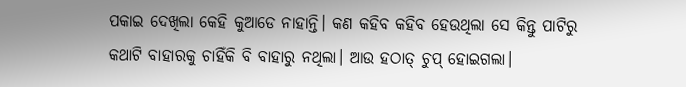ପକାଇ ଦେଖିଲା କେହି କୁଆଡେ ନାହାନ୍ତି। କଣ କହିବ କହିବ ହେଉଥିଲା ସେ କିନ୍ତୁ ପାଟିରୁ କଥାଟି ବାହାରକୁ ଚାହିଁକି ବି ବାହାରୁ ନଥିଲା। ଆଉ ହଠାତ୍ ଚୁପ୍ ହୋଇଗଲା।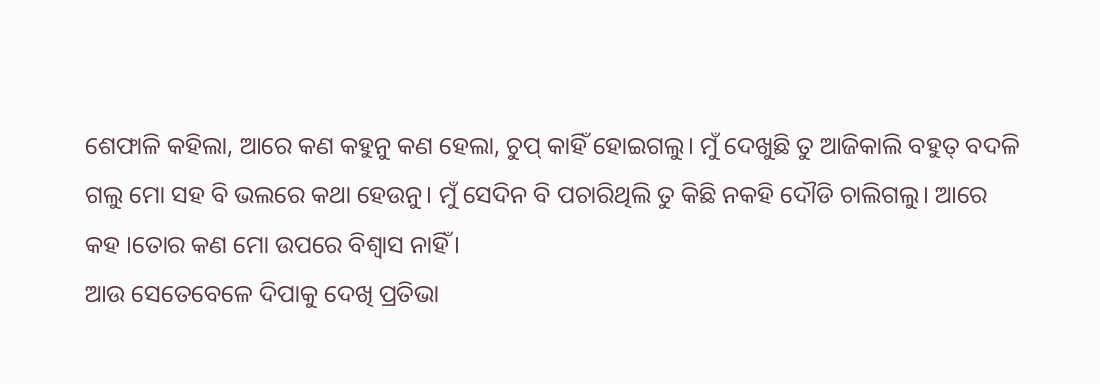ଶେଫାଳି କହିଲା, ଆରେ କଣ କହୁନୁ କଣ ହେଲା, ଚୁପ୍ କାହିଁ ହୋଇଗଲୁ। ମୁଁ ଦେଖୁଛି ତୁ ଆଜିକାଲି ବହୁତ୍ ବଦଳି ଗଲୁ ମୋ ସହ ବି ଭଲରେ କଥା ହେଉନୁ। ମୁଁ ସେଦିନ ବି ପଚାରିଥିଲି ତୁ କିଛି ନକହି ଦୌଡି ଚାଲିଗଲୁ। ଆରେ କହ ।ତୋର କଣ ମୋ ଉପରେ ବିଶ୍ୱାସ ନାହିଁ।
ଆଉ ସେତେବେଳେ ଦିପାକୁ ଦେଖି ପ୍ରତିଭା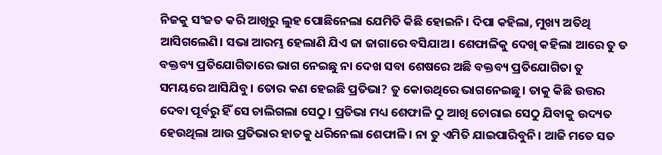ନିଜକୁ ସଂଜତ କରି ଆଖିରୁ ଲୁହ ପୋଛିନେଲା ଯେମିତି କିଛି ହୋଇନି। ଦିପା କହିଲା, ମୁଖ୍ୟ ଅତିଥି ଆସିଗଲେଣି। ସଭା ଆରମ୍ଭ ହେଲାଣି ଯିଏ ଜା ଜାଗାରେ ବସିଯାଅ। ଶେଫାଳିକୁ ଦେଖି କହିଲା ଆରେ ତୁ ତ ବକ୍ତବ୍ୟ ପ୍ରତିଯୋଗିତାରେ ଭାଗ ନେଇଛୁ ନା ଦେଖ ସବା ଶେଷରେ ଅଛି ବକ୍ତବ୍ୟ ପ୍ରତିଯୋଗିତା ତୁ ସମୟରେ ଆସିଯିବୁ। ତୋର କଣ ହେଇଛି ପ୍ରତିଭା? ତୁ କୋଉଥିରେ ଭାଗନେଇଛୁ। ତାକୁ କିଛି ଉତ୍ତର ଦେବା ପୂର୍ବରୁ ହିଁ ସେ ଚାଲିଗଲା ସେଠୁ। ପ୍ରତିଭା ମଧ୍ୟ ଶେଫାଳି ଠୁ ଆଖି ଚୋରାଇ ସେଠୁ ଯିବାକୁ ଉଦ୍ୟତ ହେଉଥିଲା ଆଉ ପ୍ରତିଭାର ହାତକୁ ଧରିନେଲା ଶେଫାଳି। ନା ତୁ ଏମିତି ଯାଇପାରିବୁନି। ଆଜି ମତେ ସତ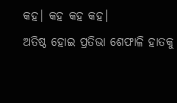କହ। କହ କହ କହ।
ଅତିଷ୍ଠ ହୋଇ ପ୍ରତିଭା ଶେଫାଳି ହାତକୁ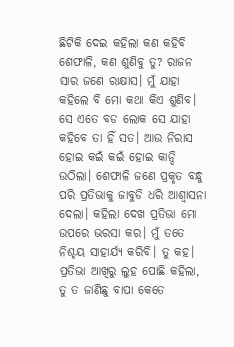ଛିଟିକି ଦେଇ କହିଲା କଣ କହିବି ଶେଫାଳି, କଣ ଶୁଣିବୁ ତୁ? ରାଜନ ସାର ଜଣେ ରାକ୍ଷାସ। ମୁଁ ଯାହା କହିଲେ ବି ମୋ କଥା କିଏ ଶୁଣିବ। ସେ ଏତେ ବଡ ଲୋକ ସେ ଯାହା କହିବେ ତା ହିଁ ସତ। ଆଉ ନିରାସ ହୋଇ କଇଁ କଇଁ ହୋଇ କାନ୍ଦି ଉଠିଲା। ଶେଫାଳି ଜଣେ ପ୍ରକୃତ ବନ୍ଧୁ ପରି ପ୍ରତିଭାକୁ ଜାବୁଡି ଧରି ଆଶ୍ଵାସନା ଦେଲା। କହିଲା ଦେଖ ପ୍ରତିଭା ମୋ ଉପରେ ଭରସା କର। ମୁଁ ତତେ ନିଶ୍ଚୟ ସାହାର୍ଯ୍ୟ କରିବି। ତୁ କହ।
ପ୍ରତିଭା ଆଖିରୁ ଲୁହ ପୋଛି କହିଲା, ତୁ ତ ଜାଣିଛୁ ବାପା କେତେ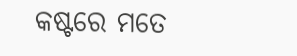କଷ୍ଟରେ ମତେ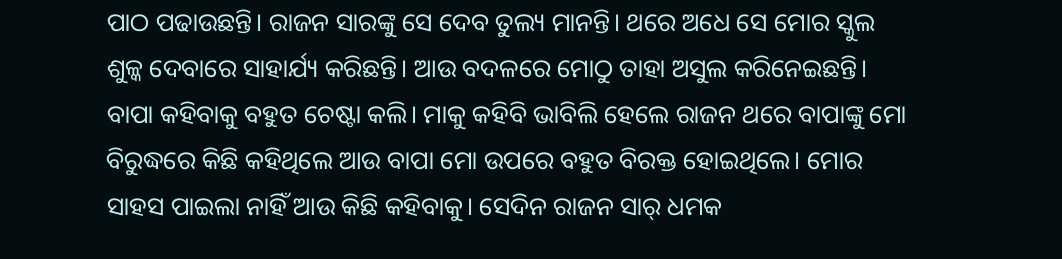ପାଠ ପଢାଉଛନ୍ତି। ରାଜନ ସାରଙ୍କୁ ସେ ଦେବ ତୁଲ୍ୟ ମାନନ୍ତି। ଥରେ ଅଧେ ସେ ମୋର ସ୍କୁଲ ଶୁଳ୍କ ଦେବାରେ ସାହାର୍ଯ୍ୟ କରିଛନ୍ତି। ଆଉ ବଦଳରେ ମୋଠୁ ତାହା ଅସୁଲ କରିନେଇଛନ୍ତି। ବାପା କହିବାକୁ ବହୁତ ଚେଷ୍ଟା କଲି। ମାକୁ କହିବି ଭାବିଲି ହେଲେ ରାଜନ ଥରେ ବାପାଙ୍କୁ ମୋ ବିରୁଦ୍ଧରେ କିଛି କହିଥିଲେ ଆଉ ବାପା ମୋ ଉପରେ ବହୁତ ବିରକ୍ତ ହୋଇଥିଲେ। ମୋର ସାହସ ପାଇଲା ନାହିଁ ଆଉ କିଛି କହିବାକୁ। ସେଦିନ ରାଜନ ସାର୍ ଧମକ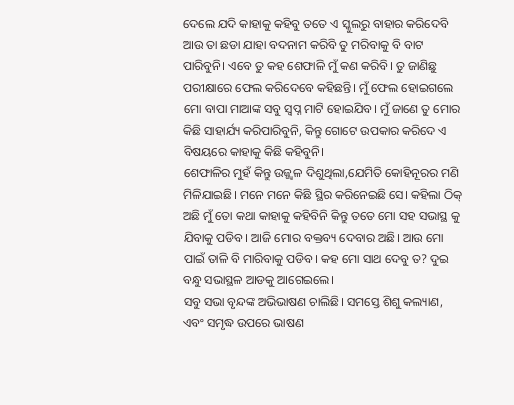ଦେଲେ ଯଦି କାହାକୁ କହିବୁ ତତେ ଏ ସ୍କୁଲରୁ ବାହାର କରିଦେବି ଆଉ ତା ଛଡା ଯାହା ବଦନାମ କରିବି ତୁ ମରିବାକୁ ବି ବାଟ ପାରିବୁନି। ଏବେ ତୁ କହ ଶେଫାଳି ମୁଁ କଣ କରିବି। ତୁ ଜାଣିଛୁ ପରୀକ୍ଷାରେ ଫେଲ କରିଦେବେ କହିଛନ୍ତି। ମୁଁ ଫେଲ ହୋଇଗଲେ ମୋ ବାପା ମାଆଙ୍କ ସବୁ ସ୍ଵପ୍ନ ମାଟି ହୋଇଯିବ। ମୁଁ ଜାଣେ ତୁ ମୋର କିଛି ସାହାର୍ଯ୍ୟ କରିପାରିବୁନି, କିନ୍ତୁ ଗୋଟେ ଉପକାର କରିଦେ ଏ ବିଷୟରେ କାହାକୁ କିଛି କହିବୁନି।
ଶେଫାଳିର ମୁହଁ କିନ୍ତୁ ଉଜ୍ଜ୍ଵଳ ଦିଶୁଥିଲା,ଯେମିତି କୋହିନୂରର ମଣି ମିଳିଯାଇଛି। ମନେ ମନେ କିଛି ସ୍ଥିର କରିନେଇଛି ସେ। କହିଲା ଠିକ୍ ଅଛି ମୁଁ ତୋ କଥା କାହାକୁ କହିବିନି କିନ୍ତୁ ତତେ ମୋ ସହ ସଭାସ୍ଥ କୁ ଯିବାକୁ ପଡିବ। ଆଜି ମୋର ବକ୍ତବ୍ୟ ଦେବାର ଅଛି। ଆଉ ମୋ ପାଇଁ ତାଳି ବି ମାରିବାକୁ ପଡିବ। କହ ମୋ ସାଥ ଦେବୁ ତ? ଦୁଇ ବନ୍ଧୁ ସଭାସ୍ଥଳ ଆଡକୁ ଆଗେଇଲେ।
ସବୁ ସଭା ବୃନ୍ଦଙ୍କ ଅଭିଭାଷଣ ଚାଲିଛି। ସମସ୍ତେ ଶିଶୁ କଲ୍ୟାଣ, ଏବଂ ସମୃଦ୍ଧ ଉପରେ ଭାଷଣ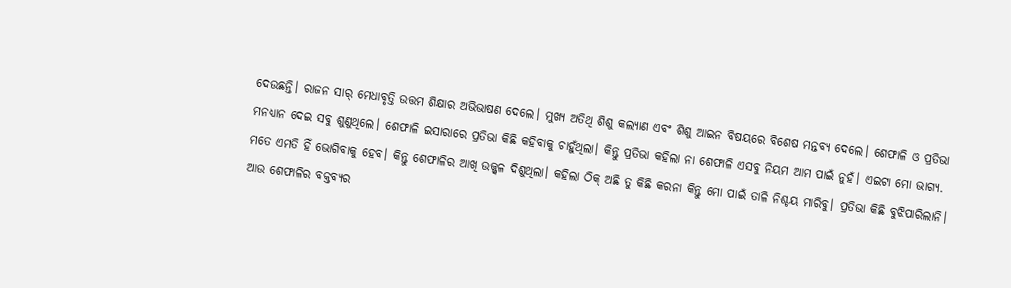ଦେଉଛନ୍ତି। ରାଜନ ସାର୍ ମେଧାବୃତ୍ତି ଉତ୍ତମ ଶିକ୍ଷାର ଅଭିଭାଷଣ ଦେଲେ। ମୁଖ୍ୟ ଅତିଥି ଶିଶୁ କଲ୍ୟାଣ ଏବଂ ଶିଶୁ ଆଇନ ବିଷୟରେ ବିଶେଷ ମନ୍ତବ୍ୟ ଦେଲେ। ଶେଫାଳି ଓ ପ୍ରତିଭା ମନଧ୍ୟାନ ଦେଇ ସବୁ ଶୁଣୁଥିଲେ। ଶେଫାଳି ଇସାରାରେ ପ୍ରତିଭା କିଛି କହିବାକୁ ଚାହୁଁଥିଲା। କିନ୍ତୁ ପ୍ରତିଭା କହିଲା ନା ଶେଫାଳି ଏସବୁ ନିୟମ ଆମ ପାଇଁ ନୁହଁ। ଏଇଟା ମୋ ଭାଗ୍ୟ. ମତେ ଏମତି ହିଁ ଭୋଗିବାକୁ ହେବ। କିନ୍ତୁ ଶେଫାଳିର ଆଖି ଉଜ୍ଜ୍ଵଳ ଦିଶୁଥିଲା। କହିଲା ଠିକ୍ ଅଛି ତୁ କିଛି କରନା କିନ୍ତୁ ମୋ ପାଇଁ ତାଳି ନିଶ୍ଚୟ ମାରିବୁ। ପ୍ରତିଭା କିଛି ବୁଝିପାରିଲାନି। ଆଉ ଶେଫାଳିର ବକ୍ତବ୍ୟର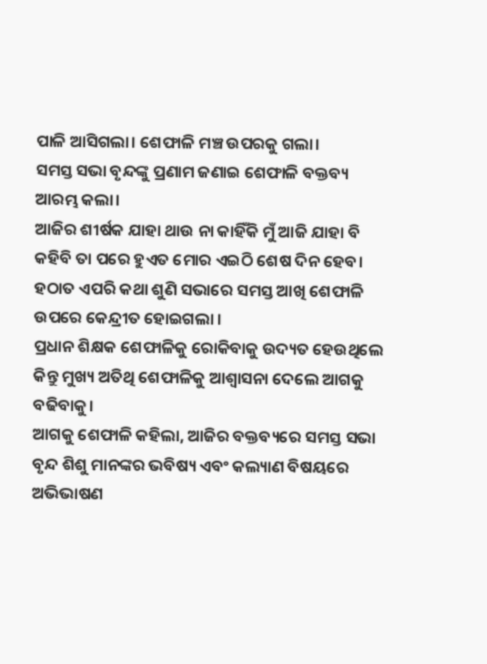ପାଳି ଆସିଗଲା। ଶେଫାଳି ମଞ୍ଚ ଉପରକୁ ଗଲା।
ସମସ୍ତ ସଭା ବୃନ୍ଦଙ୍କୁ ପ୍ରଣାମ ଜଣାଇ ଶେଫାଳି ବକ୍ତବ୍ୟ ଆରମ୍ଭ କଲା।
ଆଜିର ଶୀର୍ଷକ ଯାହା ଥାଉ ନା କାହିଁକି ମୁଁ ଆଜି ଯାହା ବି କହିବି ତା ପରେ ହୁଏତ ମୋର ଏଇଠି ଶେଷ ଦିନ ହେବ। ହଠାତ ଏପରି କଥା ଶୁଣି ସଭାରେ ସମସ୍ତ ଆଖି ଶେଫାଳି ଉପରେ କେନ୍ଦ୍ରୀତ ହୋଇଗଲା ।
ପ୍ରଧାନ ଶିକ୍ଷକ ଶେଫାଳିକୁ ରୋକିବାକୁ ଉଦ୍ୟତ ହେଉଥିଲେ କିନ୍ତୁ ମୁଖ୍ୟ ଅତିଥି ଶେଫାଳିକୁ ଆଶ୍ଵାସନା ଦେଲେ ଆଗକୁ ବଢିବାକୁ।
ଆଗକୁ ଶେଫାଳି କହିଲା, ଆଜିର ବକ୍ତବ୍ୟରେ ସମସ୍ତ ସଭା ବୃନ୍ଦ ଶିଶୁ ମାନଙ୍କର ଭବିଷ୍ୟ ଏବଂ କଲ୍ୟାଣ ବିଷୟରେ ଅଭିଭାଷଣ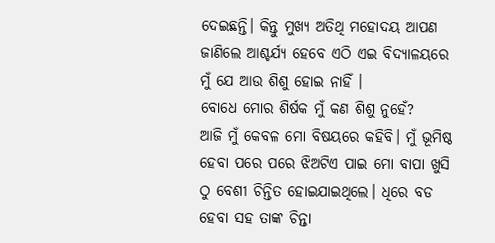ଦେଇଛନ୍ତି। କିନ୍ତୁ ମୁଖ୍ୟ ଅତିଥି ମହୋଦୟ ଆପଣ ଜାଣିଲେ ଆଶ୍ଚର୍ଯ୍ୟ ହେବେ ଏଠି ଏଇ ବିଦ୍ୟାଳୟରେ ମୁଁ ଯେ ଆଉ ଶିଶୁ ହୋଇ ନାହିଁ ।
ବୋଧେ ମୋର ଶିର୍ଷକ ମୁଁ କଣ ଶିଶୁ ନୁହେଁ?
ଆଜି ମୁଁ କେବଳ ମୋ ବିଷୟରେ କହିବି। ମୁଁ ଭୂମିଷ୍ଠ ହେବା ପରେ ପରେ ଝିଅଟିଏ ପାଇ ମୋ ବାପା ଖୁସି ଠୁ ବେଶୀ ଚିନ୍ତିତ ହୋଇଯାଇଥିଲେ। ଧିରେ ବଡ ହେବା ସହ ତାଙ୍କ ଚିନ୍ତା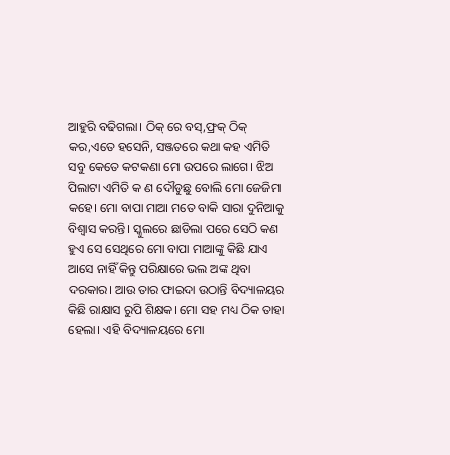ଆହୁରି ବଢିଗଲା। ଠିକ୍ ରେ ବସ୍,ଫ୍ରକ୍ ଠିକ୍ କର,ଏତେ ହସେନି, ସଞ୍ଜତରେ କଥା କହ ଏମିତି ସବୁ କେତେ କଟକଣା ମୋ ଉପରେ ଲାଗେ। ଝିଅ ପିଲାଟା ଏମିତି କ ଣ ଦୌଡୁଛୁ ବୋଲି ମୋ ଜେଜିମା କହେ। ମୋ ବାପା ମାଆ ମତେ ବାକି ସାରା ଦୁନିଆକୁ ବିଶ୍ଵାସ କରନ୍ତି। ସ୍କୁଲରେ ଛାଡିଲା ପରେ ସେଠି କଣ ହୁଏ ସେ ସେଥିରେ ମୋ ବାପା ମାଆଙ୍କୁ କିଛି ଯାଏ ଆସେ ନାହିଁ କିନ୍ତୁ ପରିକ୍ଷାରେ ଭଲ ଅଙ୍କ ଥିବା ଦରକାର। ଆଉ ତାର ଫାଇଦା ଉଠାନ୍ତି ବିଦ୍ୟାଳୟର କିଛି ରାକ୍ଷାସ ରୁପି ଶିକ୍ଷକ। ମୋ ସହ ମଧ୍ୟ ଠିକ ତାହା ହେଲା। ଏହି ବିଦ୍ୟାଳୟରେ ମୋ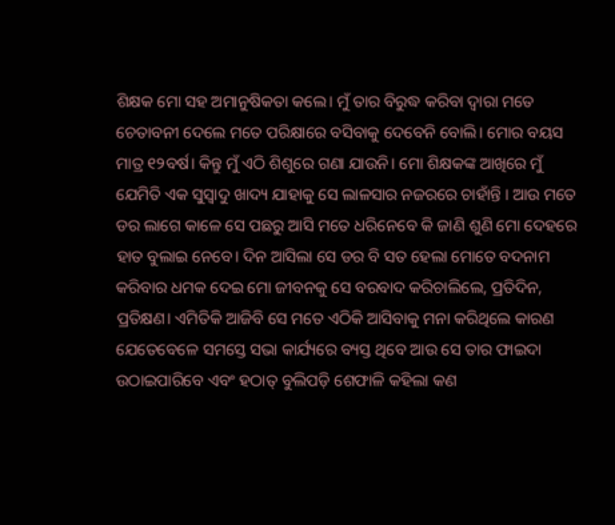ଶିକ୍ଷକ ମୋ ସହ ଅମାନୁଷିକତା କଲେ। ମୁଁ ତାର ବିରୁଦ୍ଧ କରିବା ଦ୍ଵାରା ମତେ ଚେତାବନୀ ଦେଲେ ମତେ ପରିକ୍ଷାରେ ବସିବାକୁ ଦେବେନି ବୋଲି। ମୋର ବୟସ ମାତ୍ର ୧୨ବର୍ଷ। କିନ୍ତୁ ମୁଁ ଏଠି ଶିଶୁରେ ଗଣା ଯାଉନି। ମୋ ଶିକ୍ଷକଙ୍କ ଆଖିରେ ମୁଁ ଯେମିତି ଏକ ସୁସ୍ୱାଦୁ ଖାଦ୍ୟ ଯାହାକୁ ସେ ଲାଳସାର ନଜରରେ ଚାହାଁନ୍ତି । ଆଉ ମତେ ଡର ଲାଗେ କାଳେ ସେ ପଛରୁ ଆସି ମତେ ଧରିନେବେ କି ଜାଣି ଶୁଣି ମୋ ଦେହରେ ହାତ ବୁଲାଇ ନେବେ। ଦିନ ଆସିଲା ସେ ଡର ବି ସତ ହେଲା ମୋତେ ବଦନାମ କରିବାର ଧମକ ଦେଇ ମୋ ଜୀବନକୁ ସେ ବରବାଦ କରିଚାଲିଲେ, ପ୍ରତିଦିନ, ପ୍ରତିକ୍ଷଣ। ଏମିତିକି ଆଜିବି ସେ ମତେ ଏଠିକି ଆସିବାକୁ ମନା କରିଥିଲେ କାରଣ ଯେତେବେଳେ ସମସ୍ତେ ସଭା କାର୍ଯ୍ୟରେ ବ୍ୟସ୍ତ ଥିବେ ଆଉ ସେ ତାର ଫାଇଦା ଉଠାଇପାରିବେ ଏବଂ ହଠାତ୍ ବୁଲିପଡ଼ି ଶେଫାଳି କହିଲା କଣ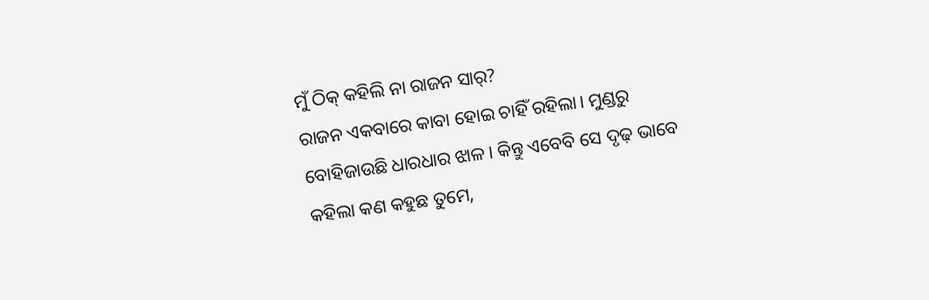ମୁଁ ଠିକ୍ କହିଲି ନା ରାଜନ ସାର୍?
ରାଜନ ଏକବାରେ କାବା ହୋଇ ଚାହିଁ ରହିଲା। ମୁଣ୍ଡରୁ ବୋହିଜାଉଛି ଧାରଧାର ଝାଳ। କିନ୍ତୁ ଏବେବି ସେ ଦୃଢ଼ ଭାବେ କହିଲା କଣ କହୁଛ ତୁମେ,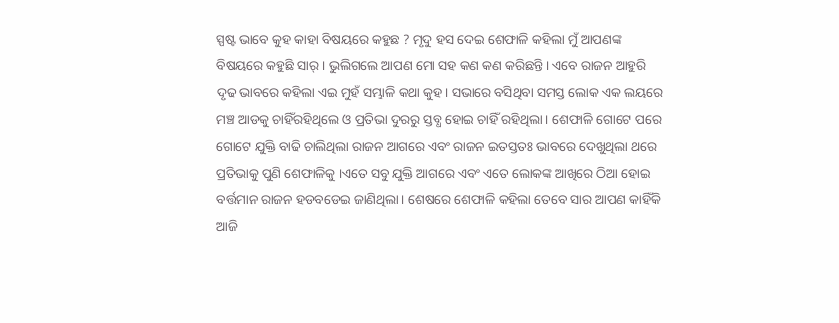ସ୍ପଷ୍ଟ ଭାବେ କୁହ କାହା ବିଷୟରେ କହୁଛ ? ମୃଦୁ ହସ ଦେଇ ଶେଫାଳି କହିଲା ମୁଁ ଆପଣଙ୍କ ବିଷୟରେ କହୁଛି ସାର୍। ଭୁଲିଗଲେ ଆପଣ ମୋ ସହ କଣ କଣ କରିଛନ୍ତି। ଏବେ ରାଜନ ଆହୁରି ଦୃଢ ଭାବରେ କହିଲା ଏଇ ମୁହଁ ସମ୍ଭାଳି କଥା କୁହ। ସଭାରେ ବସିଥିବା ସମସ୍ତ ଲୋକ ଏକ ଲୟରେ ମଞ୍ଚ ଆଡକୁ ଚାହିଁରହିଥିଲେ ଓ ପ୍ରତିଭା ଦୁରରୁ ସ୍ତବ୍ଧ ହୋଇ ଚାହିଁ ରହିଥିଲା। ଶେଫାଳି ଗୋଟେ ପରେ ଗୋଟେ ଯୁକ୍ତି ବାଢି ଚାଲିଥିଲା ରାଜନ ଆଗରେ ଏବଂ ରାଜନ ଇତସ୍ତତଃ ଭାବରେ ଦେଖୁଥିଲା ଥରେ ପ୍ରତିଭାକୁ ପୁଣି ଶେଫାଳିକୁ ।ଏତେ ସବୁ ଯୁକ୍ତି ଆଗରେ ଏବଂ ଏତେ ଲୋକଙ୍କ ଆଖିରେ ଠିଆ ହୋଇ ବର୍ତ୍ତମାନ ରାଜନ ହଡବଡେଇ ଜାଣିଥିଲା। ଶେଷରେ ଶେଫାଳି କହିଲା ତେବେ ସାର ଆପଣ କାହିଁକି ଆଜି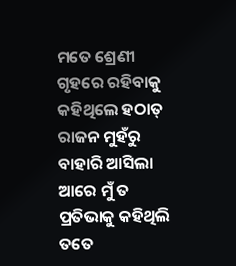ମତେ ଶ୍ରେଣୀ ଗୃହରେ ରହିବାକୁ କହିଥିଲେ ହଠାତ୍ ରାଜନ ମୁହଁରୁ ବାହାରି ଆସିଲା ଆରେ ମୁଁ ତ ପ୍ରତିଭାକୁ କହିଥିଲି ତତେ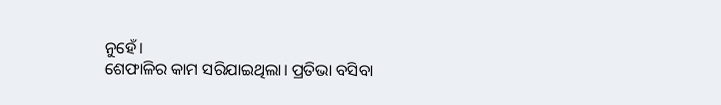ନୁହେଁ।
ଶେଫାଳିର କାମ ସରିଯାଇଥିଲା। ପ୍ରତିଭା ବସିବା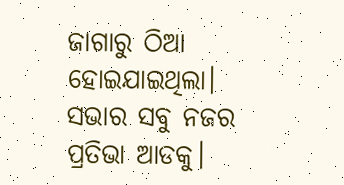ଜାଗାରୁ ଠିଆ ହୋଇଯାଇଥିଲା। ସଭାର ସବୁ ନଜର ପ୍ରତିଭା ଆଡକୁ।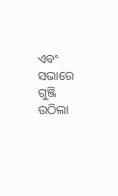ଏବଂ ସଭାରେ ଗୁଞ୍ଜି ଉଠିଲା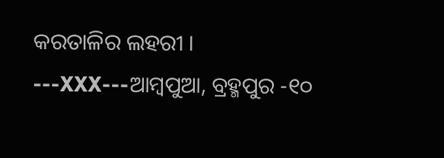କରତାଳିର ଲହରୀ ।
---XXX---ଆମ୍ବପୁଆ, ବ୍ରହ୍ମପୁର -୧୦